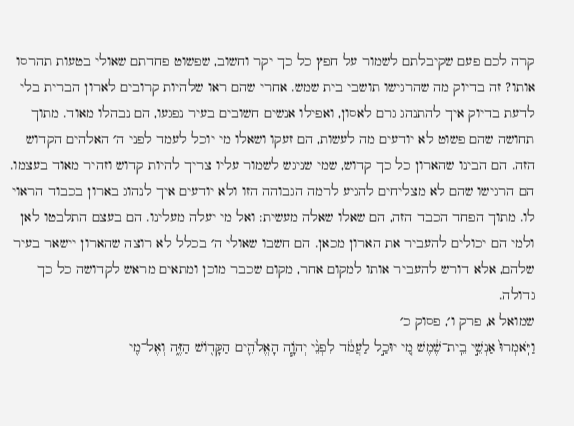קרה לכם פעם שקיבלתם לשמור על חפץ כל כך יקר וחשוב, שפשוט פחדתם שאולי בטעות תהרסו אותו? זה בדיוק מה שהרגישו תושבי בית שמש. אחרי שהם ראו שלהיות קרובים לארון הברית בלי לדעת בדיוק איך להתנהג גרם לאסון, ואפילו אנשים חשובים בעיר נפגעו, הם נבהלו מאוד. מתוך תחושה שהם פשוט לא יודעים מה לעשות, הם זעקו ושאלו מי יוכל לעמד לפני ה׳ האלהים הקדוש הזה. הם הבינו שהארון כל כך קדוש, שמי שניגש לשמור עליו צריך להיות קדוש וזהיר מאוד בעצמו. הם הרגישו שהם לא מצליחים להגיע לרמה הגבוהה הזו ולא יודעים איך לנהוג בארון בכבוד הראוי לו. מתוך הפחד הכבד הזה, הם שאלו שאלה מעשית: ואל מי יעלה מעלינו. הם בעצם התלבטו לאן ולמי הם יכולים להעביר את הארון מכאן. הם חשבו שאולי ה׳ בכלל לא רוצה שהארון יישאר בעיר שלהם, אלא דורש להעביר אותו למקום אחר, מקום שכבר מוכן ומתאים מראש לקדושה כל כך גדולה.
שמואל א, פרק ו׳, פסוק כ׳
וַיֹּֽאמְרוּ֙ אַנְשֵׁ֣י בֵֽית־שֶׁ֔מֶשׁ מִ֚י יוּכַ֣ל לַעֲמֹ֔ד לִפְנֵ֨י יְהֹוָ֧ה הָאֱלֹהִ֛ים הַקָּד֖וֹשׁ הַזֶּ֑ה וְאֶל־מִ֖י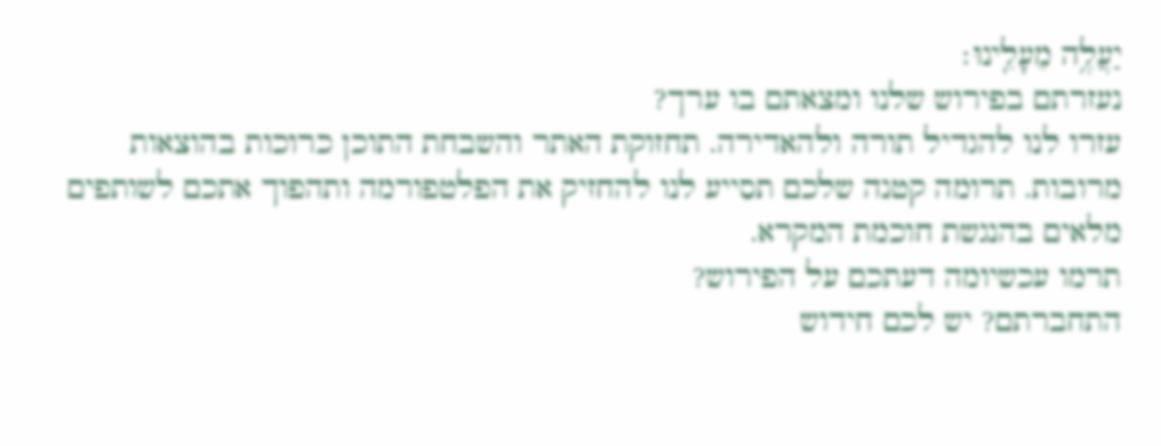יַעֲלֶ֥ה מֵעָלֵֽינוּ׃
נעזרתם בפירוש שלנו ומצאתם בו ערך?
עזרו לנו להגדיל תורה ולהאדירה. תחזוקת האתר והשבחת התוכן כרוכות בהוצאות מרובות. תרומה קטנה שלכם תסייע לנו להחזיק את הפלטפורמה ותהפוך אתכם לשותפים מלאים בהנגשת חוכמת המקרא.
תרמו עכשיומה דעתכם על הפירוש?
התחברתם? יש לכם חידוש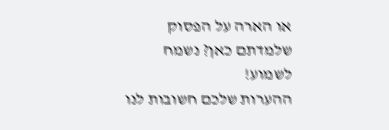או הארה על הפסוק שלמדתם כאן? נשמח לשמוע!
ההערות שלכם חשובות לנו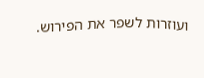ועוזרות לשפר את הפירוש.